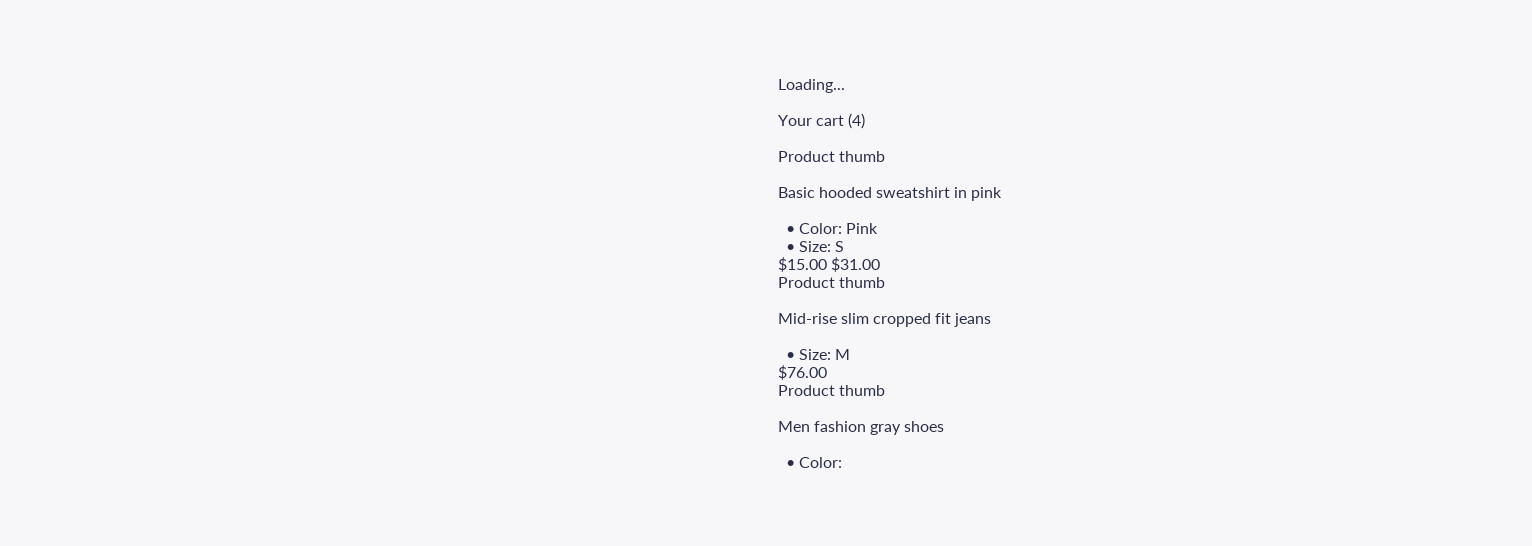Loading...

Your cart (4)

Product thumb

Basic hooded sweatshirt in pink

  • Color: Pink
  • Size: S
$15.00 $31.00
Product thumb

Mid-rise slim cropped fit jeans

  • Size: M
$76.00
Product thumb

Men fashion gray shoes

  • Color: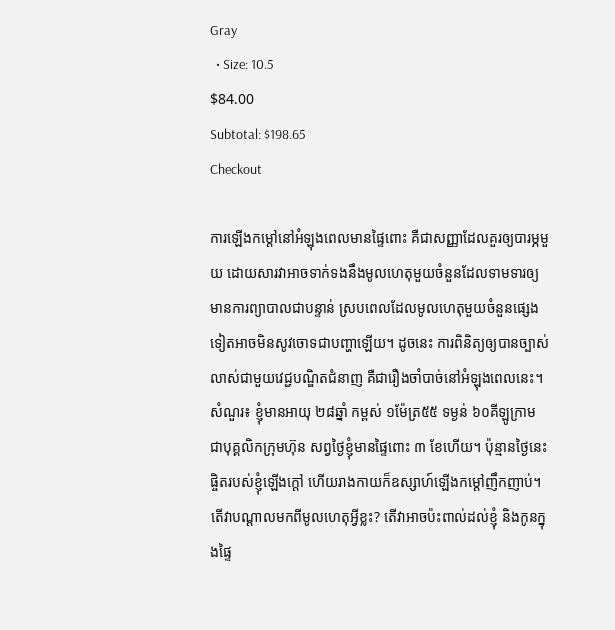Gray
  • Size: 10.5
$84.00
Subtotal: $198.65
Checkout

ការឡើងកម្តៅនៅអំឡុងពេលមានផ្ទៃពោះ គឺជាសញ្ញាដែលគួរឲ្យបារម្ភមួយ ដោយសារវាអាចទាក់ទងនឹងមូលហេតុមួយចំនួនដែលទាមទារឲ្យមានការព្យាបាលជាបន្ទាន់ ស្របពេលដែលមូលហេតុមួយចំនួនផ្សេងទៀតអាចមិនសូវចោទជាបញ្ហាឡើយ។ ដូចនេះ ការពិនិត្យឲ្យបានច្បាស់លាស់ជាមួយវេជ្ជបណ្ឌិតជំនាញ គឺជារឿងចាំបាច់នៅអំឡុងពេលនេះ។  សំណួរ៖ ខ្ញុំមានអាយុ ២៨ឆ្នាំ កម្ពស់ ១ម៉ែត្រ៥៥ ទម្ងន់ ៦០គីឡូក្រាម ជាបុគ្គលិកក្រុមហ៊ុន សព្វថ្ងៃខ្ញុំមានផ្ទៃពោះ ៣ ខែហើយ។ ប៉ុន្មានថ្ងៃនេះ ផ្ចិតរបស់ខ្ញុំឡើងក្តៅ ហើយរាងកាយក៏ឧស្សាហ៍ឡើងកម្តៅញឹកញាប់។ តើវាបណ្តាលមកពីមូលហេតុអ្វីខ្លះ? តើវាអាចប៉ះពាល់ដល់ខ្ញុំ និងកូនក្នុងផ្ទៃ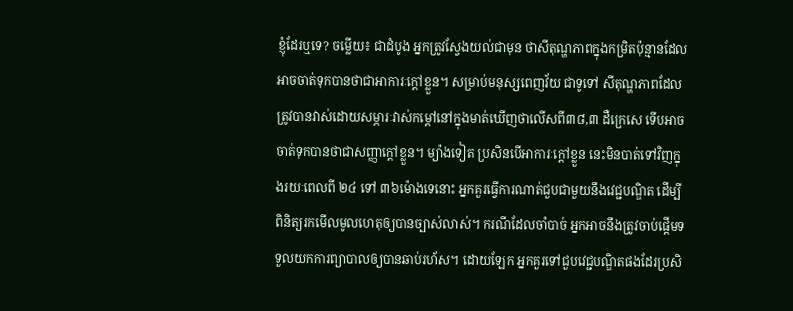ខ្ញុំដែរឬទេ? ចម្លើយ៖ ជាដំបូង អ្នកត្រូវស្វែងយល់ជាមុន ថាសីតុណ្ហភាពក្នុងកម្រិតប៉ុន្មានដែលអាចចាត់ទុកបានថាជាអាការៈក្តៅខ្លួន។ សម្រាប់មនុស្សពេញវ័យ ជាទូទៅ សីតុណ្ហភាពដែលត្រូវបានវាស់ដោយសម្ភារៈវាស់កម្តៅនៅក្នុងមាត់ឃើញថាលើសពី៣៨,៣ ដឺក្រេសេ ទើបអាចចាត់ទុកបានថាជាសញ្ញាក្តៅខ្លួន។ ម្យ៉ាងទៀត ប្រសិនបើអាការៈក្តៅខ្លួន នេះមិនបាត់ទៅវិញក្នុងរយៈពេលពី ២៤ ទៅ ៣៦ម៉ោងទេនោះ អ្នកគួរធ្វើការណាត់ជួបជាមួយនឹងវេជ្ជបណ្ឌិត ដើម្បីពិនិត្យរកមើលមូលហេតុឲ្យបានច្បាស់លាស់។ ករណីដែលចាំបាច់ អ្នកអាចនឹងត្រូវចាប់ផ្តើមទទួលយកការព្យាបាលឲ្យបានឆាប់រហ័ស។ ដោយឡែក អ្នកគួរទៅជួបវេជ្ជបណ្ឌិតផងដែរប្រសិ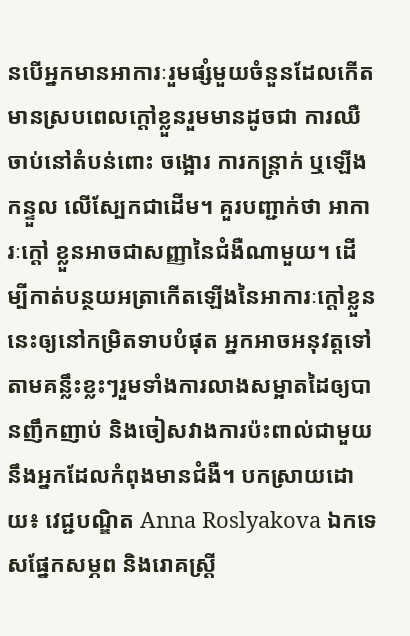នបើអ្នកមានអាការៈរួមផ្សំមួយចំនួនដែលកើតមានស្របពេលក្តៅខ្លួនរួមមានដូចជា ការឈឺចាប់នៅតំបន់ពោះ ចង្អោរ ការកន្ត្រាក់ ឬឡើងកន្ទួល លើស្បែកជាដើម។ គួរបញ្ជាក់ថា អាការៈក្តៅ ខ្លួនអាចជាសញ្ញានៃជំងឺណាមួយ។ ដើម្បីកាត់បន្ថយអត្រាកើតឡើងនៃអាការៈក្តៅខ្លួននេះឲ្យនៅកម្រិតទាបបំផុត អ្នកអាចអនុវត្តទៅតាមគន្លឹះខ្លះៗរួមទាំងការលាងសម្អាតដៃឲ្យបានញឹកញាប់ និងចៀសវាងការប៉ះពាល់ជាមួយនឹងអ្នកដែលកំពុងមានជំងឺ។ បកស្រាយដោយ៖ វេជ្ជបណ្ឌិត Anna Roslyakova ឯកទេសផ្នែកសម្ភព និងរោគស្ត្រី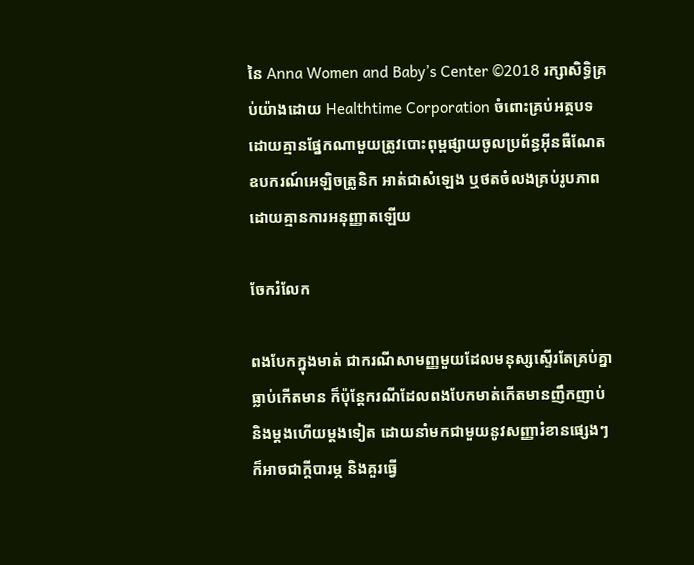នៃ Anna Women and Baby’s Center ©2018 រក្សាសិទ្ធិគ្រប់យ៉ាងដោយ Healthtime Corporation ចំពោះគ្រប់អត្ថបទដោយគ្មានផ្នែកណាមួយត្រូវបោះពុម្ពផ្សាយចូលប្រព័ន្ធអ៊ីនធឺណែត ឧបករណ៍អេឡិចត្រូនិក អាត់ជាសំឡេង ឬថតចំលងគ្រប់រូបភាពដោយគ្មានការអនុញ្ញាតឡើយ

ចែករំលែក

ពងបែកក្នុងមាត់ ជាករណីសាមញ្ញមួយដែលមនុស្សស្ទើរតែគ្រប់គ្នាធ្លាប់កើតមាន ក៏ប៉ុន្តែករណីដែលពងបែកមាត់កើតមានញឹកញាប់ និងម្តងហើយម្តងទៀត ដោយនាំមកជាមួយនូវសញ្ញារំខានផ្សេងៗ ក៏អាចជាក្តីបារម្ភ និងគួរធ្វើ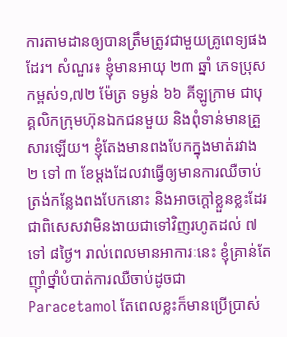ការតាមដានឲ្យបានត្រឹមត្រូវជាមួយគ្រូពេទ្យផងដែរ។ សំណួរ៖ ខ្ញុំមានអាយុ ២៣ ឆ្នាំ ភេទប្រុស កម្ពស់១,៧២ ម៉ែត្រ ទម្ងន់ ៦៦ គីឡូក្រាម ជាបុគ្គលិកក្រុមហ៊ុនឯកជនមួយ និងពុំទាន់មានគ្រួសារឡើយ។ ខ្ញុំតែងមានពងបែកក្នុងមាត់រវាង ២ ទៅ ៣ ខែម្តងដែលវាធ្វើឲ្យមានការឈឺចាប់ត្រង់កន្លែងពងបែកនោះ និងអាចក្តៅខ្លួនខ្លះដែរ ជាពិសេសវាមិនងាយជាទៅវិញរហូតដល់ ៧ ទៅ ៨ថ្ងៃ។ រាល់ពេលមានអាការៈនេះ ខ្ញុំគ្រាន់តែញ៉ាំថ្នាំបំបាត់ការឈឺចាប់ដូចជា Paracetamol តែពេលខ្លះក៏មានប្រើប្រាស់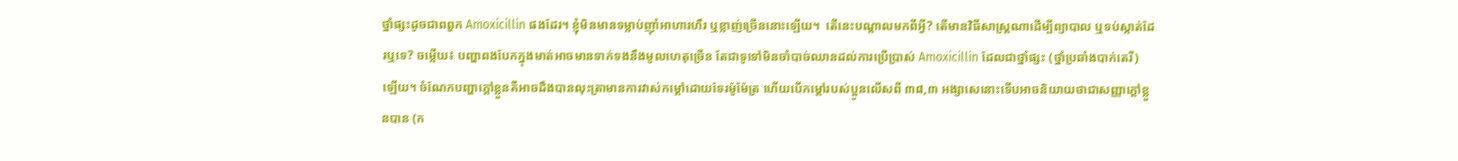ថ្នាំផ្សះដូចជាពពួក Amoxicillin ផងដែរ។ ខ្ញុំមិនមានទម្លាប់ញ៉ាំអាហារហឹរ ឬខ្លាញ់ច្រើននោះឡើយ។  តើនេះបណ្តាលមកពីអ្វី? តើមានវិធីសាស្ត្រណាដើម្បីព្យាបាល ឬទប់ស្កាត់ដែរឬទេ? ចម្លើយ៖ បញ្ហាពងបែកក្នុងមាត់អាចមានទាក់ទងនឹងមូលហេតុច្រើន តែជាទូទៅមិនចាំបាច់ឈានដល់ការប្រើប្រាស់ Amoxicillin ដែលជាថ្នាំផ្សះ (ថ្នាំប្រឆាំងបាក់តេរី) ឡើយ។ ចំណែកបញ្ហាក្តៅខ្លួនគឺអាចដឹងបានលុះត្រាមានការវាស់កម្ដៅដោយទែរម៉ូម៉ែត្រ ហើយបើកម្តៅរបស់ប្អូនលើសពី ៣៨,៣ អង្សាសេនោះទើបអាចនិយាយថាជាសញ្ញាក្តៅខ្លួនបាន (ក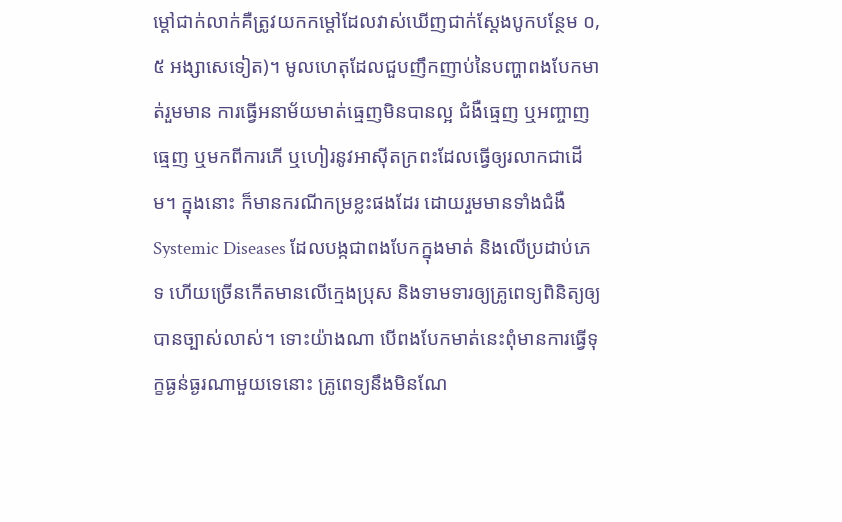ម្ដៅជាក់លាក់គឺត្រូវយកកម្ដៅដែលវាស់ឃើញជាក់ស្តែងបូកបន្ថែម ០,៥ អង្សាសេទៀត)។ មូលហេតុដែលជួបញឹកញាប់នៃបញ្ហាពងបែកមាត់រួមមាន ការធ្វើអនាម័យមាត់ធ្មេញមិនបានល្អ ជំងឺធ្មេញ ឬអញ្ចាញធ្មេញ ឬមកពីការភើ ឬហៀរនូវអាស៊ីតក្រពះដែលធ្វើឲ្យរលាកជាដើម។ ក្នុងនោះ ក៏មានករណីកម្រខ្លះផងដែរ ដោយរួមមានទាំងជំងឺ Systemic Diseases ដែលបង្កជាពងបែកក្នុងមាត់ និងលើប្រដាប់ភេទ ហើយច្រើនកើតមានលើក្មេងប្រុស និងទាមទារឲ្យគ្រូពេទ្យពិនិត្យឲ្យបានច្បាស់លាស់។ ទោះយ៉ាងណា បើពងបែកមាត់នេះពុំមានការធ្វើទុក្ខធ្ងន់ធ្ងរណាមួយទេនោះ គ្រូពេទ្យនឹងមិនណែ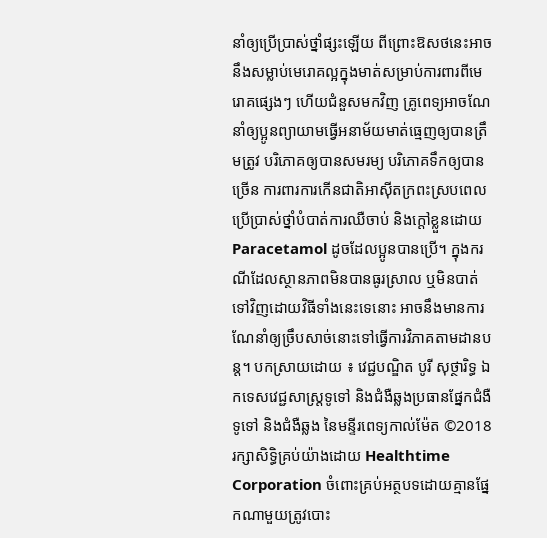នាំឲ្យប្រើប្រាស់ថ្នាំផ្សះឡើយ ពីព្រោះឱសថនេះអាចនឹងសម្លាប់មេរោគល្អក្នុងមាត់សម្រាប់ការពារពីមេរោគផ្សេងៗ ហើយជំនួសមកវិញ គ្រូពេទ្យអាចណែនាំឲ្យប្អូនព្យាយាមធ្វើអនាម័យមាត់ធ្មេញឲ្យបានត្រឹមត្រូវ បរិភោគឲ្យបានសមរម្យ បរិភោគទឹកឲ្យបានច្រើន ការពារការកើនជាតិអាស៊ីតក្រពះស្របពេលប្រើប្រាស់ថ្នាំបំបាត់ការឈឺចាប់ និងក្តៅខ្លួនដោយ Paracetamol ដូចដែលប្អូនបានប្រើ។ ក្នុងករណីដែលស្ថានភាពមិនបានធូរស្រាល ឬមិនបាត់ទៅវិញដោយវិធីទាំងនេះទេនោះ អាចនឹងមានការណែនាំឲ្យច្រឹបសាច់នោះទៅធ្វើការវិភាគតាមដានបន្ត។ បកស្រាយដោយ ៖ វេជ្ជបណ្ឌិត បូរី សុថ្ថារិទ្ធ ឯកទេសវេជ្ជសាស្រ្តទូទៅ និងជំងឺឆ្លងប្រធានផ្នែកជំងឺទូទៅ និងជំងឺឆ្លង នៃមន្ទីរពេទ្យកាល់ម៉ែត ©2018 រក្សាសិទ្ធិគ្រប់យ៉ាងដោយ Healthtime Corporation ចំពោះគ្រប់អត្ថបទដោយគ្មានផ្នែកណាមួយត្រូវបោះ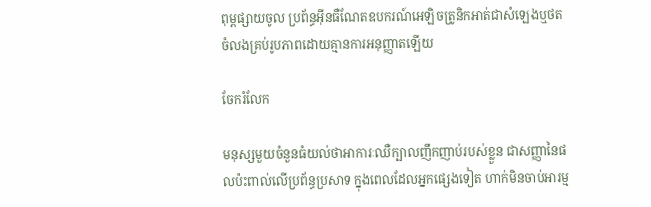ពុម្ពផ្សាយចូល ប្រព័ន្ធអ៊ីនធឺណែតឧបករណ៍អេឡិចត្រូនិកអាត់ជាសំឡេងឬថតចំលងគ្រប់រូបភាពដោយគ្មានការអនុញ្ញាតឡើយ

ចែករំលែក

មនុស្សមួយចំនួនធំយល់ថាអាការៈឈឺក្បាលញឹកញាប់របស់ខ្លួន ជាសញ្ញានៃផលប៉ះពាល់លើប្រព័ន្ធប្រសាទ ក្នុងពេលដែលអ្នកផ្សេងទៀត ហាក់មិនចាប់អារម្ម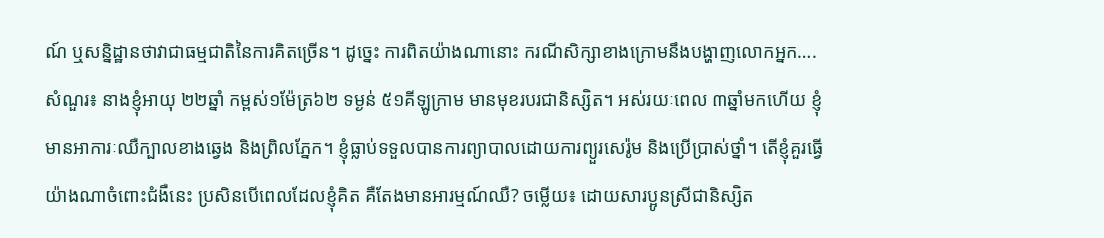ណ៍ ឬសន្និដ្ឋានថាវាជាធម្មជាតិនៃការគិតច្រើន។ ដូច្នេះ ការពិតយ៉ាងណានោះ ករណីសិក្សាខាងក្រោមនឹងបង្ហាញលោកអ្នក…. សំណួរ៖ នាងខ្ញុំអាយុ ២២ឆ្នាំ កម្ពស់១ម៉ែត្រ៦២ ទម្ងន់ ៥១គីឡូក្រាម មានមុខរបរជានិស្សិត។ អស់រយៈពេល ៣ឆ្នាំមកហើយ ខ្ញុំមានអាការៈឈឺក្បាលខាងឆ្វេង និងព្រិលភ្នែក។ ខ្ញុំធ្លាប់ទទួលបានការព្យាបាលដោយការព្យួរសេរ៉ូម និងប្រើប្រាស់ថ្នាំ។ តើខ្ញុំគួរធ្វើយ៉ាងណាចំពោះជំងឺនេះ ប្រសិនបើពេលដែលខ្ញុំគិត គឺតែងមានអារម្មណ៍ឈឺ? ចម្លើយ៖ ដោយសារប្អូនស្រីជានិស្សិត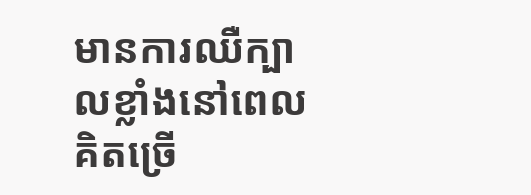មានការឈឺក្បាលខ្លាំងនៅពេលគិតច្រើ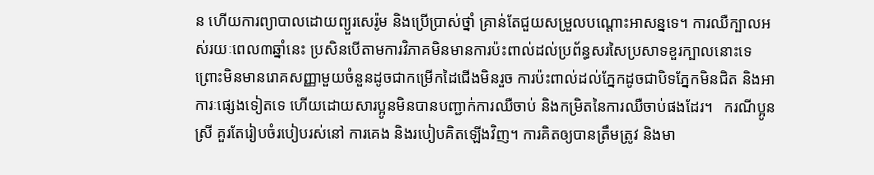ន ហើយការព្យាបាលដោយព្យួរសេរ៉ូម និងប្រើប្រាស់ថ្នាំ គ្រាន់តែជួយសម្រួលបណ្តោះអាសន្នទេ។ ការឈឺក្បាលអស់រយៈពេល៣ឆ្នាំនេះ ប្រសិនបើតាមការវិភាគមិនមានការប៉ះពាល់ដល់ប្រព័ន្ធសរសៃប្រសាទខួរក្បាលនោះទេ ព្រោះមិនមានរោគសញ្ញាមួយចំនួនដូចជាកម្រើកដៃជើងមិនរួច ការប៉ះពាល់ដល់ភ្នែកដូចជាបិទភ្នែកមិនជិត និងអាការៈផ្សេងទៀតទេ ហើយដោយសារប្អូនមិនបានបញ្ជាក់ការឈឺចាប់ និងកម្រិតនៃការឈឺចាប់ផងដែរ។   ករណីប្អូនស្រី គួរតែរៀបចំរបៀបរស់នៅ ការគេង និងរបៀបគិតឡើងវិញ។ ការគិតឲ្យបានត្រឹមត្រូវ និងមា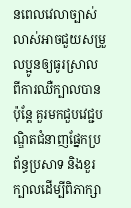នពេលវេលាច្បាស់លាស់អាចជួយសម្រួលប្អូនឲ្យធូរស្រាលពីការឈឺក្បាលបាន ប៉ុន្តែ គួរមកជួបវេជ្ជបណ្ឌិតជំនាញផ្នែកប្រព័ន្ធប្រសាទ និងខួរក្បាលដើម្បីពិភាក្សា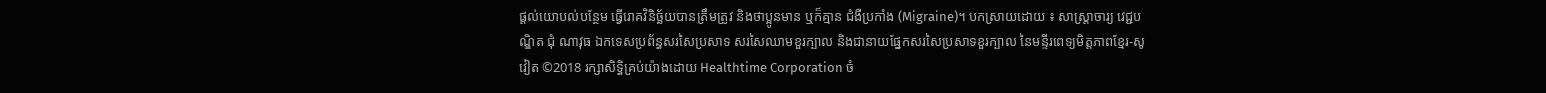ផ្តល់យោបល់បន្ថែម ធ្វើរោគវិនិច្ឆ័យបានត្រឹមត្រូវ និងថាប្អូនមាន ឬក៏គ្មាន ជំងឺប្រកាំង (Migraine)។ បកស្រាយដោយ ៖ សាស្ត្រាចារ្យ វេជ្ជបណ្ឌិត ជុំ ណាវុធ ឯកទេសប្រព័ន្ធសរសៃប្រសាទ សរសៃឈាមខួរក្បាល និងជានាយផ្នែកសរសៃប្រសាទខួរក្បាល នៃមន្ទីរពេទ្យមិត្តភាពខ្មែរ-សូវៀត ©2018 រក្សាសិទ្ធិគ្រប់យ៉ាងដោយ Healthtime Corporation ចំ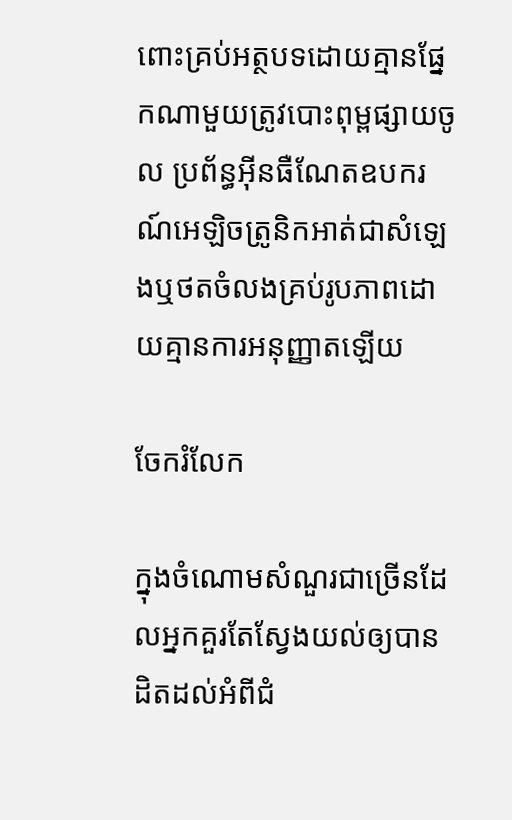ពោះគ្រប់អត្ថបទដោយគ្មានផ្នែកណាមួយត្រូវបោះពុម្ពផ្សាយចូល ប្រព័ន្ធអ៊ីនធឺណែតឧបករណ៍អេឡិចត្រូនិកអាត់ជាសំឡេងឬថតចំលងគ្រប់រូបភាពដោយគ្មានការអនុញ្ញាតឡើយ

ចែករំលែក

ក្នុងចំណោមសំណួរជាច្រើនដែលអ្នកគួរតែស្វែងយល់ឲ្យបានដិតដល់អំពីជំ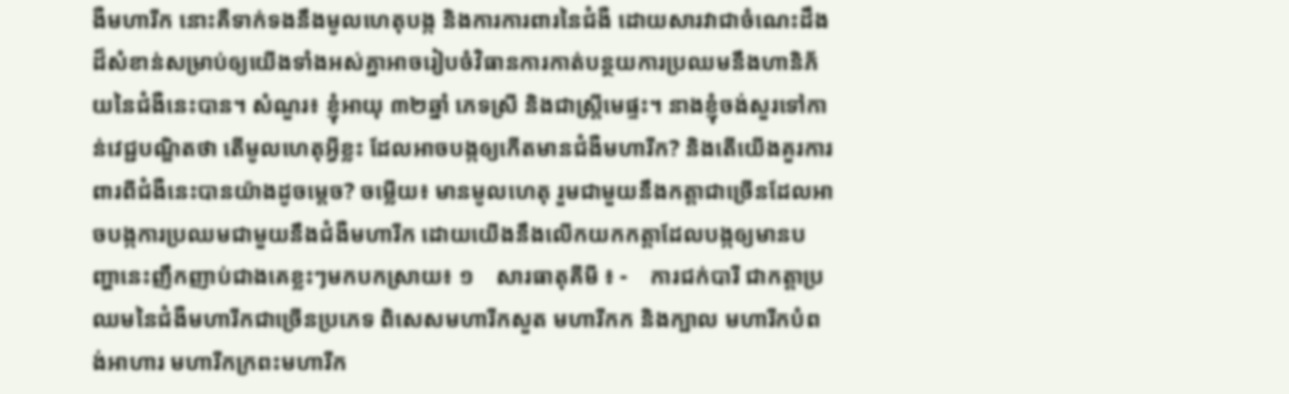ងឺមហារីក នោះគឺទាក់ទងនឹងមូលហេតុបង្ក និងការការពារនៃជំងឺ ដោយសារវាជាចំណេះដឹងដ៏សំខាន់សម្រាប់ឲ្យយើងទាំងអស់គ្នាអាចរៀបចំវិធានការកាត់បន្ថយការប្រឈមនឹងហានិភ័យនៃជំងឺនេះបាន។ សំណួរ៖ ខ្ញុំអាយុ ៣២ឆ្នាំ ភេទស្រី និងជាស្ត្រីមេផ្ទះ។ នាងខ្ញុំចង់សួរទៅកាន់វេជ្ជបណ្ឌិតថា តើមូលហេតុអ្វីខ្លះ ដែលអាចបង្កឲ្យកើតមានជំងឺមហារីក? និងតើយើងគួរការពារពីជំងឺនេះបានយ៉ាងដូចម្តេច? ចម្លើយ៖ មានមូលហេតុ រួមជាមួយនឹងកត្តាជាច្រើនដែលអាចបង្កការប្រឈមជាមួយនឹងជំងឺមហារីក ដោយយើងនឹងលើកយកកត្តាដែលបង្កឲ្យមានបញ្ហានេះញឹកញាប់ជាងគេខ្លះៗមកបកស្រាយ៖ ១    សារធាតុគីមី ៖ -    ការជក់បារី ជាកត្តាប្រឈមនៃជំងឺមហារីកជាច្រើនប្រភេទ ពិសេសមហារីកសួត មហារីកក និងក្បាល មហារីកបំពង់អាហារ មហារីកក្រពះមហារីក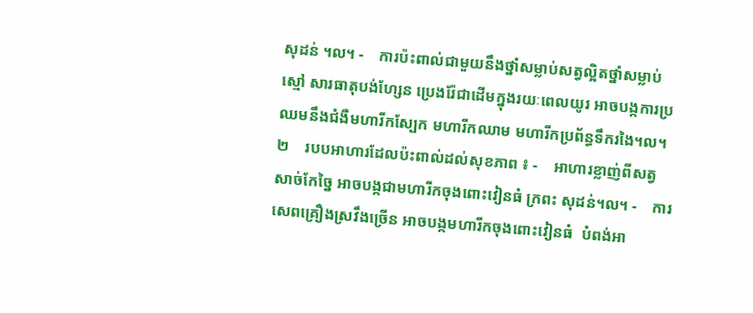សុដន់ ។ល។ -    ការប៉ះពាល់ជាមួយនឹងថ្នាំសម្លាប់សត្វល្អិតថ្នាំសម្លាប់ស្មៅ សារធាតុបង់ហ្សែន ប្រេងរ៉ែជាដើមក្នុងរយៈពេលយូរ អាចបង្កការប្រឈមនឹងជំងឺមហារីកស្បែក មហារីកឈាម មហារីកប្រព័ន្ធទឹករងៃ។ល។ ២    របបអាហារដែលប៉ះពាល់ដល់សុខភាព ៖ -    អាហារខ្លាញ់ពីសត្វ សាច់កែច្នៃ អាចបង្កជាមហារីកចុងពោះវៀនធំ ក្រពះ សុដន់។ល។ -    ការសេពគ្រឿងស្រវឹងច្រើន អាចបង្កមហារីកចុងពោះវៀនធំ  បំពង់អា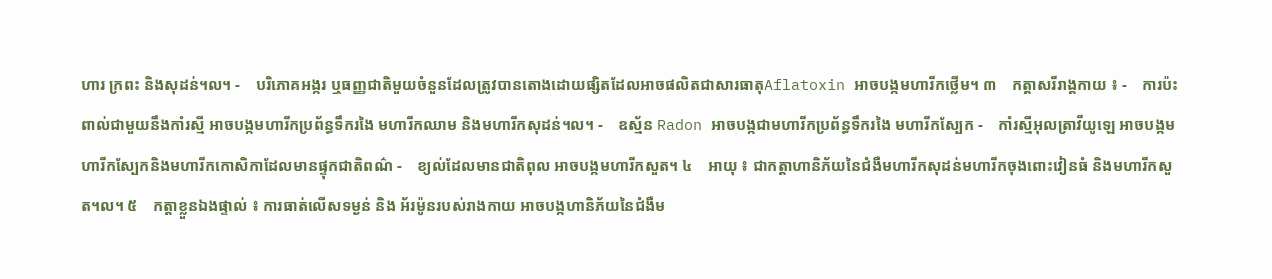ហារ ក្រពះ និងសុដន់។ល។ -    បរិភោគអង្ករ ឬធញ្ញជាតិមួយចំនួនដែលត្រូវបានតោងដោយផ្សិតដែលអាចផលិតជាសារធាតុAflatoxin អាចបង្កមហារីកថ្លើម។ ៣    កត្តាសរីរាង្គកាយ ៖ -    ការប៉ះពាល់ជាមួយនឹងកាំរស្មី អាចបង្កមហារីកប្រព័ន្ធទឹករងៃ មហារីកឈាម និងមហារីកសុដន់។ល។ -    ឧស្ម័ន Radon អាចបង្កជាមហារីកប្រព័ន្ធទឹករងៃ មហារីកស្បែក -    កាំរស្មីអុលត្រាវីយូឡេ អាចបង្កមហារីកស្បែកនិងមហារីកកោសិកាដែលមានផ្ទុកជាតិពណ៌ -    ខ្យល់ដែលមានជាតិពុល អាចបង្កមហារីកសួត។ ៤    អាយុ ៖ ជាកត្តាហានិភ័យនៃជំងឺមហារីកសុដន់មហារីកចុងពោះវៀនធំ និងមហារីកសួត។ល។ ៥    កត្តាខ្លួនឯងផ្ទាល់ ៖ ការធាត់លើសទម្ងន់ និង អ័រម៉ូនរបស់រាងកាយ អាចបង្កហានិភ័យនៃជំងឺម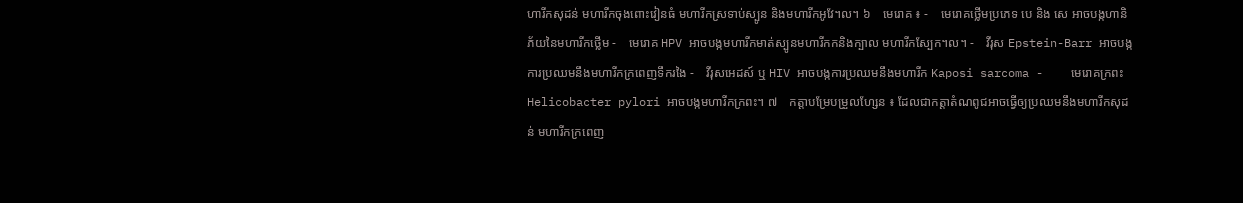ហារីកសុដន់ មហារីកចុងពោះវៀនធំ មហារីកស្រទាប់ស្បូន និងមហារីកអូវែ។ល។ ៦    មេរោគ ៖ -    មេរោគថ្លើមប្រភេទ បេ និង សេ អាចបង្កហានិភ័យនៃមហារីកថ្លើម -    មេរោគ HPV អាចបង្កមហារីកមាត់ស្បូនមហារីកកនិងក្បាល មហារីកស្បែក។ល។ -    វីរុស Epstein-Barr អាចបង្កការប្រឈមនឹងមហារីកក្រពេញទឹករងៃ -    វីរុសអេដស៍ ឬ HIV អាចបង្កការប្រឈមនឹងមហារីក Kaposi sarcoma -    មេរោគក្រពះ Helicobacter pylori អាចបង្កមហារីកក្រពះ។ ៧    កត្តាបម្រែបម្រួលហ្សែន ៖ ដែលជាកត្តាតំណពូជអាចធ្វើឲ្យប្រឈមនឹងមហារីកសុដន់ មហារីកក្រពេញ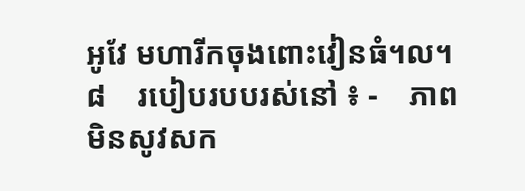អូវែ មហារីកចុងពោះវៀនធំ។ល។ ៨    របៀបរបបរស់នៅ ៖ -    ភាពមិនសូវសក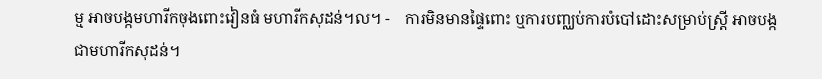ម្ម អាចបង្កមហារីកចុងពោះវៀនធំ មហារីកសុដន់។ល។ -    ការមិនមានផ្ទៃពោះ ឬការបញ្ឈប់ការបំបៅដោះសម្រាប់ស្ត្រី អាចបង្កជាមហារីកសុដន់។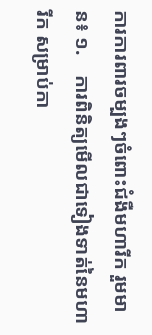ការការពារចម្បងៗចំពោះជំងឺមហារីក រួមមាន៖ ១.    ការពិនិត្យមើលជាទៀងទាត់នៃមហារីក សម្រាប់កា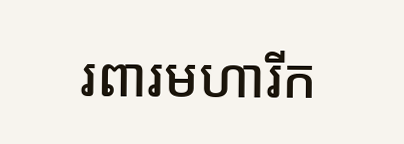រពារមហារីក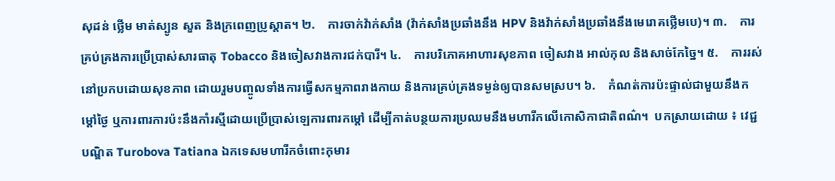សុដន់ ថ្លើម មាត់ស្បូន សួត និងក្រពេញប្រូស្តាត។ ២.    ការចាក់វ៉ាក់សាំង (វ៉ាក់សាំងប្រឆាំងនឹង HPV និងវ៉ាក់សាំងប្រឆាំងនឹងមេរោគថ្លើមបេ)។ ៣.    ការគ្រប់គ្រងការប្រើប្រាស់សារធាតុ Tobacco និងចៀសវាងការជក់បារី។ ៤.    ការបរិភោគអាហារសុខភាព ចៀសវាង អាល់កុល និងសាច់កែច្នៃ។ ៥.    ការរស់នៅប្រកបដោយសុខភាព ដោយរួមបញ្ចូលទាំងការធ្វើសកម្មភាពរាងកាយ និងការគ្រប់គ្រងទម្ងន់ឲ្យបានសមស្រប។ ៦.    កំណត់ការប៉ះផ្ទាល់ជាមួយនឹងកម្តៅថ្ងៃ ឬការពារការប៉ះនឹងកាំរស្មីដោយប្រើប្រាស់ឡេការពារកម្តៅ ដើម្បីកាត់បន្ថយការប្រឈមនឹងមហារីកលើកោសិកាជាតិពណ៌។  បកស្រាយដោយ ៖ វេជ្ជបណ្ឌិត Turobova Tatiana ឯកទេសមហារីកចំពោះកុមារ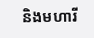និងមហារី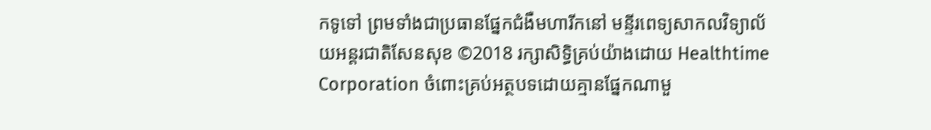កទូទៅ ព្រមទាំងជាប្រធានផ្នែកជំងឺមហារីកនៅ មន្ទីរពេទ្យសាកលវិទ្យាល័យអន្តរជាតិសែនសុខ ©2018 រក្សាសិទ្ធិគ្រប់យ៉ាងដោយ Healthtime Corporation ចំពោះគ្រប់អត្ថបទដោយគ្មានផ្នែកណាមួ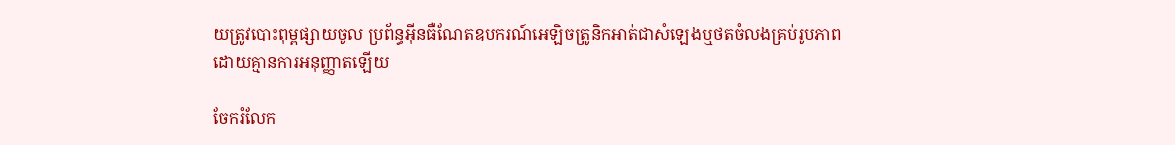យត្រូវបោះពុម្ពផ្សាយចូល ប្រព័ន្ធអ៊ីនធឺណែតឧបករណ៍អេឡិចត្រូនិកអាត់ជាសំឡេងឬថតចំលងគ្រប់រូបភាពដោយគ្មានការអនុញ្ញាតឡើយ

ចែករំលែក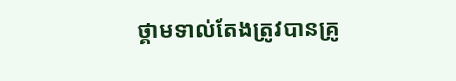ថ្គាមទាល់តែងត្រូវបានគ្រូ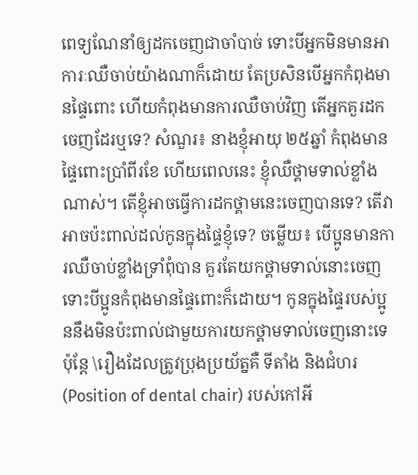ពេទ្យណែនាំឲ្យដកចេញជាចាំបាច់ ទោះបីអ្នកមិនមានអាការៈឈឺចាប់យ៉ាងណាក៏ដោយ តែប្រសិនបើអ្នកកំពុងមានផ្ទៃពោះ ហើយកំពុងមានការឈឺចាប់វិញ តើអ្នកគួរដកចេញដែរឬទេ? សំណួរ៖ នាងខ្ញុំអាយុ ២៥ឆ្នាំ កំពុងមានផ្ទៃពោះប្រាំពីរខែ ហើយពេលនេះ ខ្ញុំឈឺថ្គាមទាល់ខ្លាំងណាស់។ តើខ្ញុំអាចធ្វើការដកថ្គាមនេះចេញបានទេ? តើវាអាចប៉ះពាល់ដល់កូនក្នុងផ្ទៃខ្ញុំទេ? ចម្លើយ៖ បើប្អូនមានការឈឺចាប់ខ្លាំងទ្រាំពុំបាន គួរតែយកថ្គាមទាល់នោះចេញ ទោះបីប្អូនកំពុងមានផ្ទៃពោះក៏ដោយ។ កូនក្នុងផ្ទៃរបស់ប្អូននឹងមិនប៉ះពាល់ជាមួយការយកថ្គាមទាល់ចេញនោះទេ ប៉ុន្តែ \រឿងដែលត្រូវប្រុងប្រយ័ត្នគឺ ទីតាំង និងជំហរ (Position of dental chair) របស់កៅអី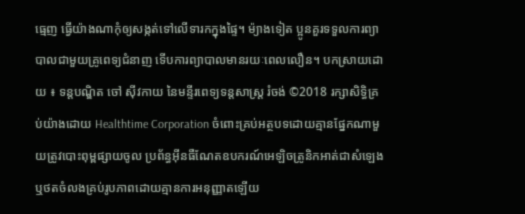ធ្មេញ ធ្វើយ៉ាងណាកុំឲ្យសង្កត់ទៅលើទារកក្នុងផ្ទៃ។ ម៉្យាងទៀត ប្អូនគួរទទួលការព្យាបាលជាមួយគ្រូពេទ្យជំនាញ ទើបការព្យាបាលមានរយៈពេលលឿន។ បកស្រាយដោយ ៖ ទន្តបណ្ឌិត ចៅ ស៊ីវកាយ នៃមន្ទីរពេទ្យទន្តសាស្ត្រ រំចង់ ©2018 រក្សាសិទ្ធិគ្រប់យ៉ាងដោយ Healthtime Corporation ចំពោះគ្រប់អត្ថបទដោយគ្មានផ្នែកណាមួយត្រូវបោះពុម្ពផ្សាយចូល ប្រព័ន្ធអ៊ីនធឺណែតឧបករណ៍អេឡិចត្រូនិកអាត់ជាសំឡេងឬថតចំលងគ្រប់រូបភាពដោយគ្មានការអនុញ្ញាតឡើយ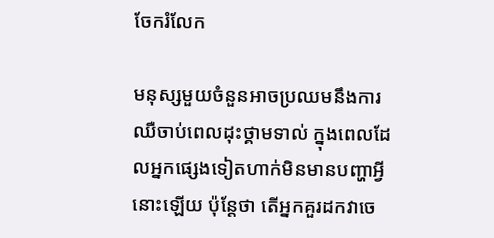ចែករំលែក

មនុស្សមួយចំនួនអាចប្រឈមនឹងការឈឺចាប់ពេលដុះថ្គាមទាល់ ក្នុងពេលដែលអ្នកផ្សេងទៀតហាក់មិនមានបញ្ហាអ្វីនោះឡើយ ប៉ុន្តែថា តើអ្នកគួរដកវាចេ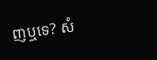ញឬទេ? សំ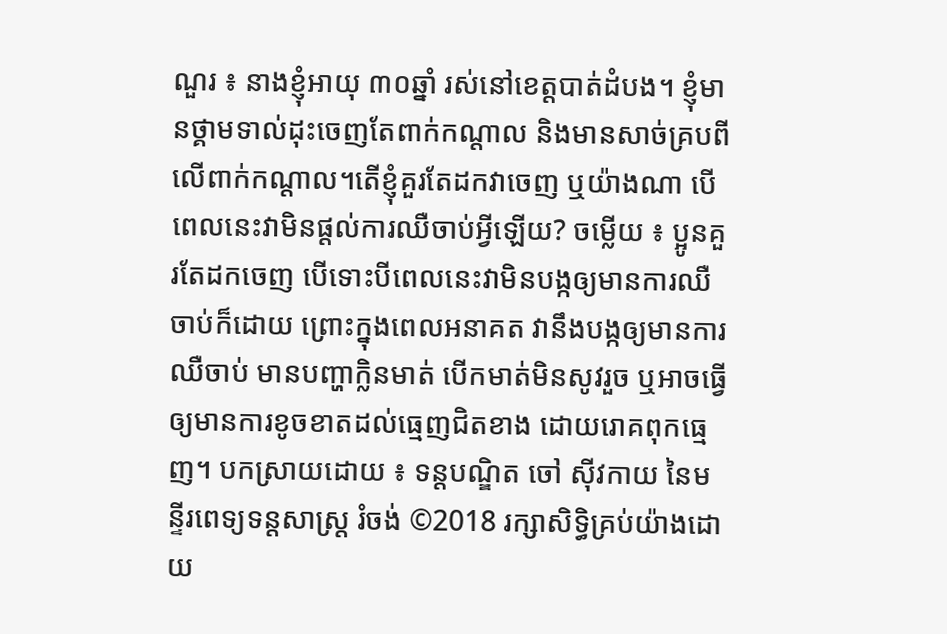ណួរ ៖ នាងខ្ញុំអាយុ ៣០ឆ្នាំ រស់នៅខេត្តបាត់ដំបង។ ខ្ញុំមានថ្គាមទាល់ដុះចេញតែពាក់កណ្តាល និងមានសាច់គ្របពីលើពាក់កណ្តាល។តើខ្ញុំគួរតែដកវាចេញ ឬយ៉ាងណា បើពេលនេះវាមិនផ្តល់ការឈឺចាប់អ្វីឡើយ? ចម្លើយ ៖ ប្អូនគួរតែដកចេញ បើទោះបីពេលនេះវាមិនបង្កឲ្យមានការឈឺចាប់ក៏ដោយ ព្រោះក្នុងពេលអនាគត វានឹងបង្កឲ្យមានការឈឺចាប់ មានបញ្ហាក្លិនមាត់ បើកមាត់មិនសូវរួច ឬអាចធ្វើឲ្យមានការខូចខាតដល់ធ្មេញជិតខាង ដោយរោគពុកធ្មេញ។ បកស្រាយដោយ ៖ ទន្តបណ្ឌិត ចៅ ស៊ីវកាយ នៃមន្ទីរពេទ្យទន្តសាស្ត្រ រំចង់ ©2018 រក្សាសិទ្ធិគ្រប់យ៉ាងដោយ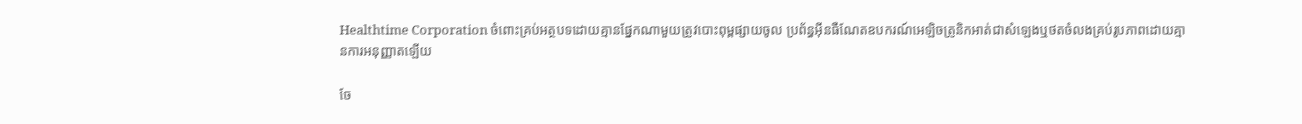Healthtime Corporation ចំពោះគ្រប់អត្ថបទដោយគ្មានផ្នែកណាមួយត្រូវបោះពុម្ពផ្សាយចូល ប្រព័ន្ធអ៊ីនធឺណែតឧបករណ៍អេឡិចត្រូនិកអាត់ជាសំឡេងឬថតចំលងគ្រប់រូបភាពដោយគ្មានការអនុញ្ញាតឡើយ

ចែ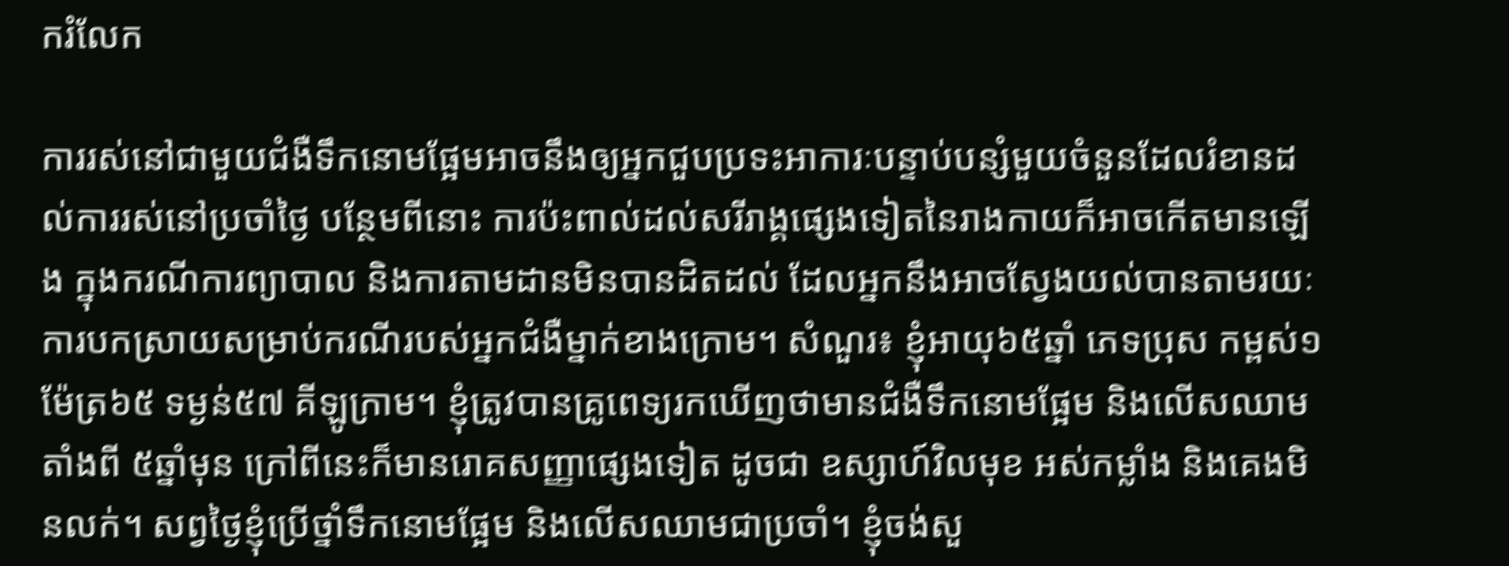ករំលែក

ការរស់នៅជាមួយជំងឺទឹកនោមផ្អែមអាចនឹងឲ្យអ្នកជួបប្រទះអាការៈបន្ទាប់បន្សំមួយចំនួនដែលរំខានដល់ការរស់នៅប្រចាំថ្ងៃ បន្ថែមពីនោះ ការប៉ះពាល់ដល់សរីរាង្គផ្សេងទៀតនៃរាងកាយក៏អាចកើតមានឡើង ក្នុងករណីការព្យាបាល និងការតាមដានមិនបានដិតដល់ ដែលអ្នកនឹងអាចស្វែងយល់បានតាមរយៈការបកស្រាយសម្រាប់ករណីរបស់អ្នកជំងឺម្នាក់ខាងក្រោម។ សំណួរ៖ ខ្ញុំអាយុ៦៥ឆ្នាំ ភេទប្រុស កម្ពស់១ម៉ែត្រ៦៥ ទម្ងន់៥៧ គីឡូក្រាម។ ខ្ញុំត្រូវបានគ្រូពេទ្យរកឃើញថាមានជំងឺទឹកនោមផ្អែម និងលើសឈាមតាំងពី ៥ឆ្នាំមុន ក្រៅពីនេះក៏មានរោគសញ្ញាផ្សេងទៀត ដូចជា ឧស្សាហ៍វិលមុខ អស់កម្លាំង និងគេងមិនលក់។ សព្វថ្ងៃខ្ញុំប្រើថ្នាំទឹកនោមផ្អែម និងលើសឈាមជាប្រចាំ។ ខ្ញុំចង់សួ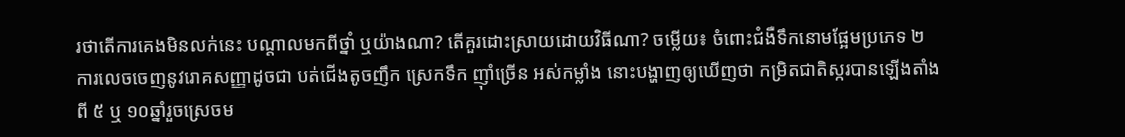រថាតើការគេងមិនលក់នេះ បណ្តាលមកពីថ្នាំ ឬយ៉ាងណា? តើគួរដោះស្រាយដោយវិធីណា? ចម្លើយ៖ ចំពោះជំងឺទឹកនោមផ្អែមប្រភេទ ២ ការលេចចេញនូវរោគសញ្ញាដូចជា បត់ជើងតូចញឹក ស្រេកទឹក ញ៉ាំច្រើន អស់កម្លាំង នោះបង្ហាញឲ្យឃើញថា កម្រិតជាតិស្ករបានឡើងតាំងពី ៥ ឬ ១០ឆ្នាំរួចស្រេចម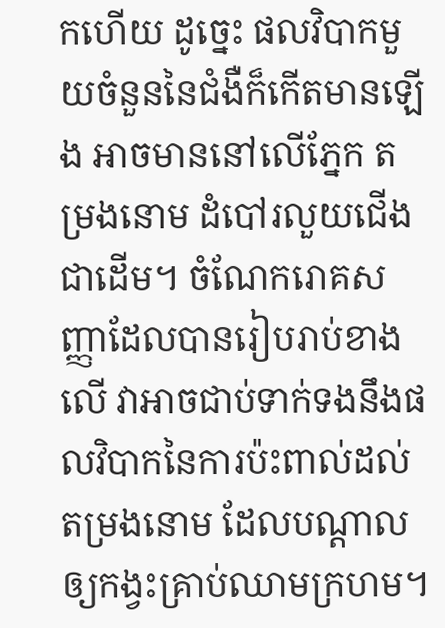កហើយ ដូច្នេះ ផលវិបាកមួយចំនួននៃជំងឺក៏កើតមានឡើង អាចមាននៅលើភ្នែក តម្រងនោម ដំបៅរលួយជើងជាដើម។ ចំណែករោគសញ្ញាដែលបានរៀបរាប់ខាងលើ វាអាចជាប់ទាក់ទងនឹងផលវិបាកនៃការប៉ះពាល់ដល់តម្រងនោម ដែលបណ្តាលឲ្យកង្វះគ្រាប់ឈាមក្រហម។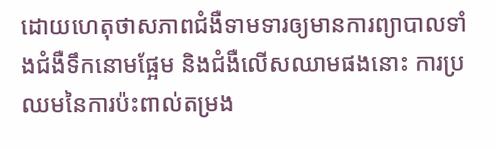ដោយហេតុថាសភាពជំងឺទាមទារឲ្យមានការព្យាបាលទាំងជំងឺទឹកនោមផ្អែម និងជំងឺលើសឈាមផងនោះ ការប្រឈមនៃការប៉ះពាល់តម្រង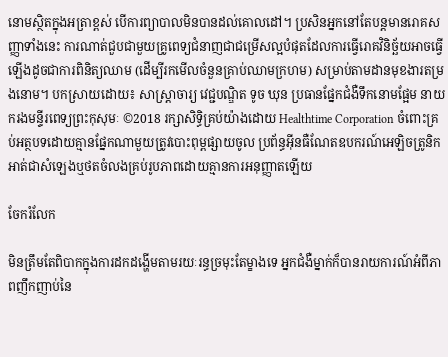នោមស្ថិតក្នុងអត្រាខ្ពស់ បើការព្យាបាលមិនបានដល់គោលដៅ។ ប្រសិនអ្នកនៅតែបន្តមានរោគសញ្ញាទាំងនេះ ការណាត់ជួបជាមួយគ្រូពេទ្យជំនាញជាជម្រើសល្អបំផុតដែលការធ្វើរោគវិនិច្ឆ័យអាចធ្វើឡើងដូចជាការពិនិត្យឈាម (ដើម្បីរកមើលចំនួនគ្រាប់ឈាមក្រហម) សម្រាប់តាមដានមុខងារតម្រងនោម។ បកស្រាយដោយ៖ សាស្ត្រាចារ្យ វេជ្ជបណ្ឌិត ទូច ឃុន ប្រធានផ្នែកជំងឺទឹកនោមផ្អែម នាយករងមន្ទីរពេទ្យព្រះកុសុមៈ ©2018 រក្សាសិទ្ធិគ្រប់យ៉ាងដោយ Healthtime Corporation ចំពោះគ្រប់អត្ថបទដោយគ្មានផ្នែកណាមួយត្រូវបោះពុម្ពផ្សាយចូល ប្រព័ន្ធអ៊ីនធឺណែតឧបករណ៍អេឡិចត្រូនិកអាត់ជាសំឡេងឬថតចំលងគ្រប់រូបភាពដោយគ្មានការអនុញ្ញាតឡើយ

ចែករំលែក

មិនត្រឹមតែពិបាកក្នុងការដកដង្ហើមតាមរយៈរន្ធច្រមុះតែម្ខាងទេ អ្នកជំងឺម្នាក់ក៏បានរាយការណ៍អំពីភាពញឹកញាប់នៃ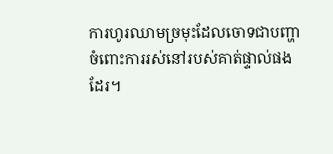ការហូរឈាមច្រមុះដែលចោទជាបញ្ហាចំពោះការរស់នៅរបស់គាត់ផ្ទាល់ផងដែរ។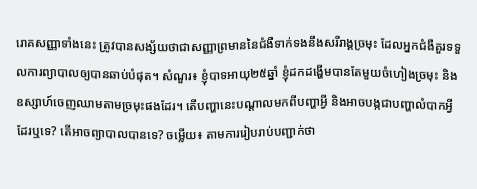រោគសញ្ញាទាំងនេះ ត្រូវបានសង្ស័យថាជាសញ្ញាព្រមាននៃជំងឺទាក់ទងនឹងសរីរាង្គច្រមុះ ដែលអ្នកជំងឺគួរទទួលការព្យាបាលឲ្យបានឆាប់បំផុត។ សំណួរ៖ ខ្ញុំបាទអាយុ២៥ឆ្នាំ ខ្ញុំដកដង្ហើមបានតែមួយចំហៀងច្រមុះ និងឧស្សាហ៍ចេញឈាមតាមច្រមុះផងដែរ។ តើបញ្ហានេះបណ្តាលមកពីបញ្ហាអ្វី និងអាចបង្កជាបញ្ហាលំបាកអ្វីដែរឬទេ? តើអាចព្យាបាលបានទេ? ចម្លើយ៖ តាមការរៀបរាប់បញ្ជាក់ថា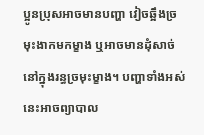ប្អូនប្រុសអាចមានបញ្ហា វៀចឆ្អឹងច្រមុះងាកមកម្ខាង ឬអាចមានដុំសាច់នៅក្នុងរន្ធច្រមុះម្ខាង។ បញ្ហាទាំងអស់នេះអាចព្យាបាល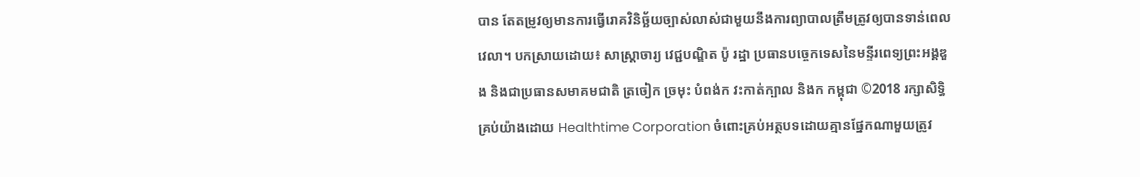បាន តែតម្រូវឲ្យមានការធ្វើរោគវិនិច្ឆ័យច្បាស់លាស់ជាមួយនឹងការព្យាបាលត្រឹមត្រូវឲ្យបានទាន់ពេលវេលា។ បកស្រាយដោយ៖ សាស្រ្តាចារ្យ វេជ្ជបណ្ឌិត ប៉ូ រដ្ឋា ប្រធានបច្ចេកទេសនៃមន្ទីរពេទ្យព្រះអង្គឌួង និងជាប្រធានសមាគមជាតិ ត្រចៀក ច្រមុះ បំពង់ក វះកាត់ក្បាល និងក កម្ពុជា ©2018 រក្សាសិទ្ធិគ្រប់យ៉ាងដោយ Healthtime Corporation ចំពោះគ្រប់អត្ថបទដោយគ្មានផ្នែកណាមួយត្រូវ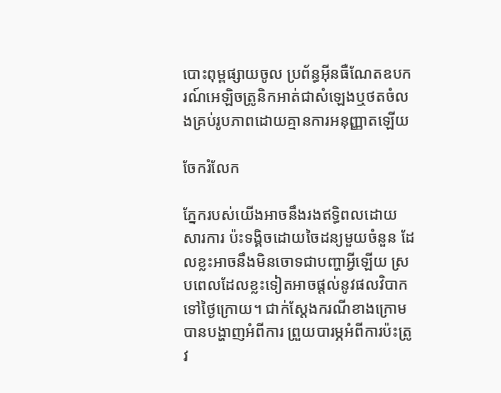បោះពុម្ពផ្សាយចូល ប្រព័ន្ធអ៊ីនធឺណែតឧបករណ៍អេឡិចត្រូនិកអាត់ជាសំឡេងឬថតចំលងគ្រប់រូបភាពដោយគ្មានការអនុញ្ញាតឡើយ

ចែករំលែក

ភ្នែករបស់យើងអាចនឹងរងឥទ្ធិពលដោយសារការ ប៉ះទង្គិចដោយចៃដន្យមួយចំនួន ដែលខ្លះអាចនឹងមិនចោទជាបញ្ហាអ្វីឡើយ ស្របពេលដែលខ្លះទៀតអាចផ្តល់នូវផលវិបាកទៅថ្ងៃក្រោយ។ ជាក់ស្តែងករណីខាងក្រោមបានបង្ហាញអំពីការ ព្រួយបារម្ភអំពីការប៉ះត្រូវ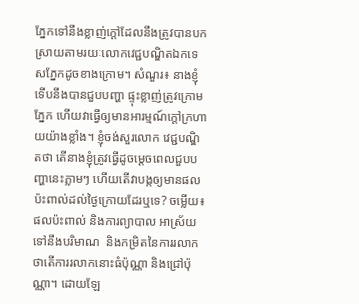ភ្នែកទៅនឹងខ្លាញ់ក្តៅដែលនឹងត្រូវបានបកស្រាយតាមរយៈលោកវេជ្ជបណ្ឌិតឯកទេសភ្នែកដូចខាងក្រោម។ សំណួរ៖ នាងខ្ញុំទើបនឹងបានជួបបញ្ហា ផ្ទុះខ្លាញ់ត្រូវក្រោមភ្នែក ហើយវាធ្វើឲ្យមានអារម្មណ៍ក្តៅក្រហាយយ៉ាងខ្លាំង។ ខ្ញុំចង់សួរលោក វេជ្ជបណ្ឌិតថា តើនាងខ្ញុំត្រូវធ្វើដូចម្តេចពេលជួបបញ្ហានេះភ្លាមៗ ហើយតើវាបង្កឲ្យមានផលប៉ះពាល់ដល់ថ្ងៃក្រោយដែរឬទេ? ចម្លើយ៖ ផលប៉ះពាល់ និងការព្យាបាល អាស្រ័យទៅនឹងបរិមាណ  និងកម្រិតនៃការរលាក ថាតើការរលាកនោះធំប៉ុណ្ណា និងជ្រៅប៉ុណ្ណា។ ដោយឡែ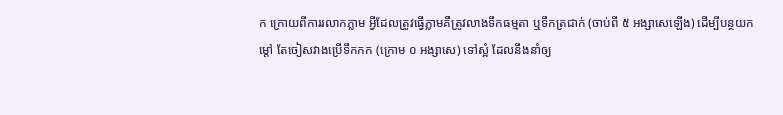ក ក្រោយពីការរលាកភ្លាម អ្វីដែលត្រូវធ្វើភ្លាមគឺត្រូវលាងទឹកធម្មតា ឬទឹកត្រជាក់ (ចាប់ពី ៥ អង្សាសេឡើង) ដើម្បីបន្ថយកម្តៅ តែចៀសវាងប្រើទឹកកក (ក្រោម ០ អង្សាសេ) ទៅស្អំ ដែលនឹងនាំឲ្យ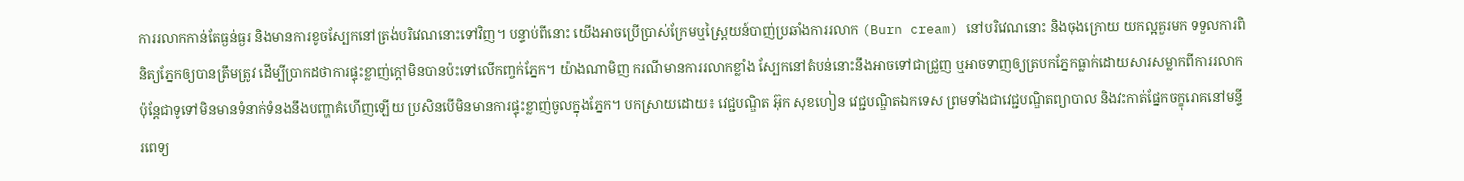ការរលាកកាន់តែធ្ងន់ធ្ងរ និងមានការខូចស្បែកនៅត្រង់បរិវេណនោះទៅវិញ។ បន្ទាប់ពីនោះ យើងអាចប្រើប្រាស់ក្រែមឬស្ព្រៃយន៍បាញ់ប្រឆាំងការរលាក (Burn cream) នៅបរិវេណនោះ និងចុងក្រោយ យកល្អគួរមក ទទួលការពិនិត្យភ្នែកឲ្យបានត្រឹមត្រូវ ដើម្បីប្រាកដថាការផ្ទុះខ្លាញ់ក្តៅមិនបានប៉ះទៅលើកញ្ចក់ភ្នែក។ យ៉ាងណាមិញ ករណីមានការរលាកខ្លាំង ស្បែកនៅតំបន់នោះនឹងអាចទៅជាជ្រួញ ឬអាចទាញឲ្យត្របកភ្នែកធ្លាក់ដោយសារសម្លាកពីការរលាក ប៉ុន្តែជាទូទៅមិនមានទំនាក់ទំនងនឹងបញ្ហាគំហើញឡើយ ប្រសិនបើមិនមានការផ្ទុះខ្លាញ់ចូលក្នុងភ្នែក។ បកស្រាយដោយ៖ វេជ្ជបណ្ឌិត អ៊ុក សុខហៀន វេជ្ជបណ្ឌិតឯកទេស ព្រមទាំងជាវេជ្ជបណ្ឌិតព្យាបាល និងវះកាត់ផ្នែកចក្ខុរោគនៅមន្ទីរពេទ្យ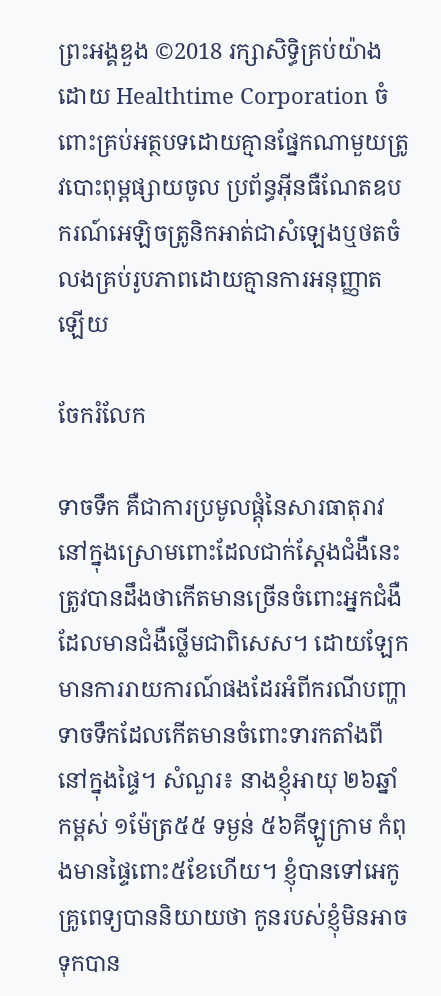ព្រះអង្គឌួង ©2018 រក្សាសិទ្ធិគ្រប់យ៉ាងដោយ Healthtime Corporation ចំពោះគ្រប់អត្ថបទដោយគ្មានផ្នែកណាមួយត្រូវបោះពុម្ពផ្សាយចូល ប្រព័ន្ធអ៊ីនធឺណែតឧបករណ៍អេឡិចត្រូនិកអាត់ជាសំឡេងឬថតចំលងគ្រប់រូបភាពដោយគ្មានការអនុញ្ញាតឡើយ

ចែករំលែក

ទាចទឹក គឺជាការប្រមូលផ្តុំនៃសារធាតុរាវនៅក្នុងស្រោមពោះដែលជាក់ស្តែងជំងឺនេះត្រូវបានដឹងថាកើតមានច្រើនចំពោះអ្នកជំងឺដែលមានជំងឺថ្លើមជាពិសេស។ ដោយឡែក មានការរាយការណ៍ផងដែរអំពីករណីបញ្ហាទាចទឹកដែលកើតមានចំពោះទារកតាំងពីនៅក្នុងផ្ទៃ។ សំណួរ៖ នាងខ្ញុំអាយុ ២៦ឆ្នាំ កម្ពស់ ១ម៉ែត្រ៥៥ ទម្ងន់ ៥៦គីឡូក្រាម កំពុងមានផ្ទៃពោះ៥ខែហើយ។ ខ្ញុំបានទៅអេកូ គ្រូពេទ្យបាននិយាយថា កូនរបស់ខ្ញុំមិនអាចទុកបាន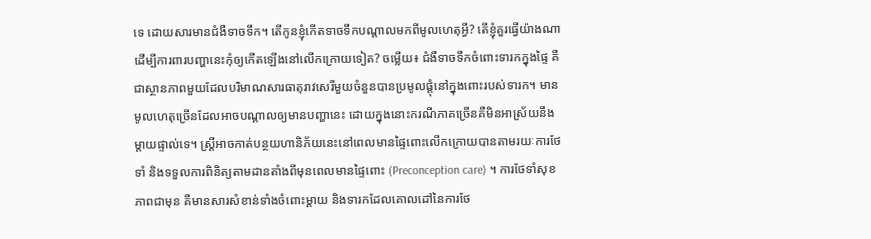ទេ ដោយសារមានជំងឺទាចទឹក។ តើកូនខ្ញុំកើតទាចទឹកបណ្តាលមកពីមូលហេតុអ្វី? តើខ្ញុំគួរធ្វើយ៉ាងណាដើម្បីការពារបញ្ហានេះកុំឲ្យកើតឡើងនៅលើកក្រោយទៀត? ចម្លើយ៖ ជំងឺទាចទឹកចំពោះទារកក្នុងផ្ទៃ គឺជាស្ថានភាពមួយដែលបរិមាណសារធាតុរាវសេរីមួយចំនួនបានប្រមូលផ្តុំនៅក្នុងពោះរបស់ទារក។ មានមូលហេតុច្រើនដែលអាចបណ្តាលឲ្យមានបញ្ហានេះ ដោយក្នុងនោះករណីភាគច្រើនគឺមិនអាស្រ័យនឹងម្តាយផ្ទាល់ទេ។ ស្ត្រីអាចកាត់បន្ថយហានិភ័យនេះនៅពេលមានផ្ទៃពោះលើកក្រោយបានតាមរយៈការថែទាំ និងទទួលការពិនិត្យតាមដានតាំងពីមុនពេលមានផ្ទៃពោះ (Preconception care) ។ ការថែទាំសុខភាពជាមុន គឺមានសារសំខាន់ទាំងចំពោះម្តាយ និងទារកដែលគោលដៅនៃការថែ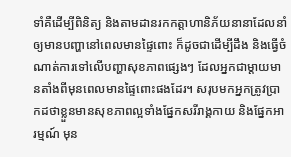ទាំគឺដើម្បីពិនិត្យ និងតាមដានរកកត្តាហានិភ័យនានាដែលនាំឲ្យមានបញ្ហានៅពេលមានផ្ទៃពោះ ក៏ដូចជាដើម្បីដឹង និងធ្វើចំណាត់ការទៅលើបញ្ហាសុខភាពផ្សេងៗ ដែលអ្នកជាម្តាយមានតាំងពីមុនពេលមានផ្ទៃពោះផងដែរ។ សរុបមកអ្នកត្រូវប្រាកដថាខ្លួនមានសុខភាពល្អទាំងផ្នែកសរីរាង្គកាយ និងផ្នែកអារម្មណ៍ មុន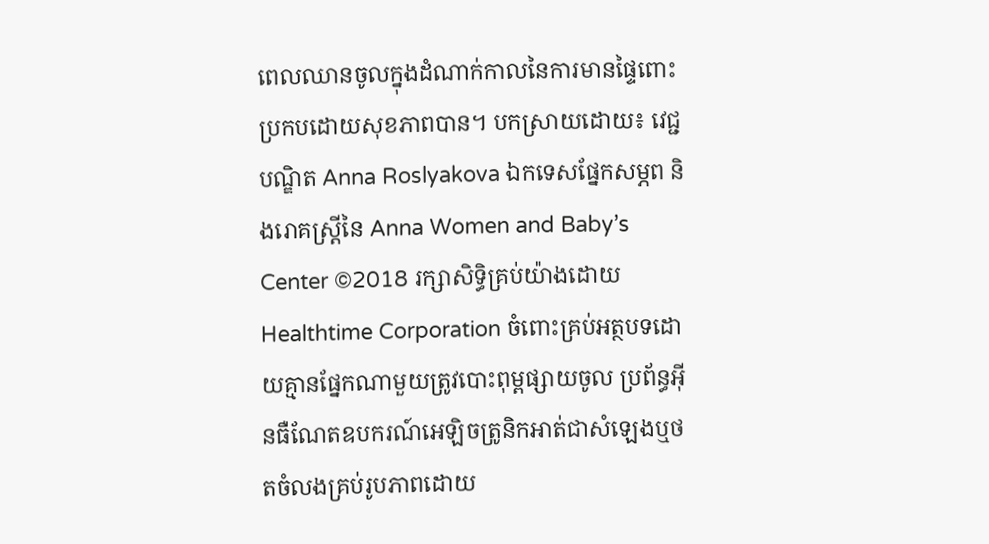ពេលឈានចូលក្នុងដំណាក់កាលនៃការមានផ្ទៃពោះប្រកបដោយសុខភាពបាន។ បកស្រាយដោយ៖ វេជ្ជបណ្ឌិត Anna Roslyakova ឯកទេសផ្នែកសម្ភព និងរោគស្ត្រីនៃ Anna Women and Baby’s Center ©2018 រក្សាសិទ្ធិគ្រប់យ៉ាងដោយ Healthtime Corporation ចំពោះគ្រប់អត្ថបទដោយគ្មានផ្នែកណាមួយត្រូវបោះពុម្ពផ្សាយចូល ប្រព័ន្ធអ៊ីនធឺណែតឧបករណ៍អេឡិចត្រូនិកអាត់ជាសំឡេងឬថតចំលងគ្រប់រូបភាពដោយ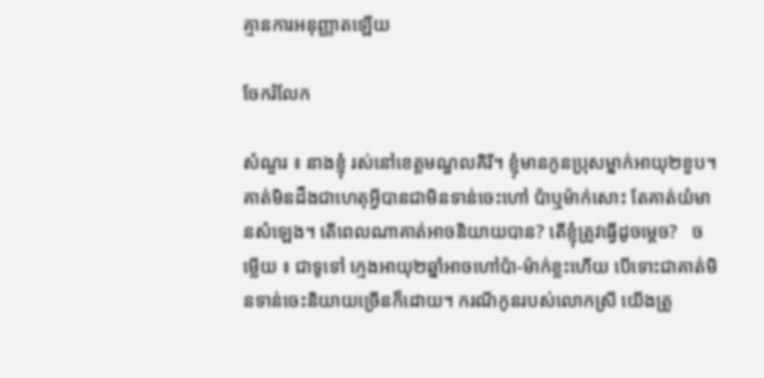គ្មានការអនុញ្ញាតឡើយ

ចែករំលែក

សំណួរ ៖ នាងខ្ញុំ រស់នៅខេត្តមណ្ឌលគិរី។ ខ្ញុំមានកូនប្រុសម្នាក់អាយុ២ខួប។ គាត់មិនដឹងជាហេតុអ្វីបានជាមិនទាន់ចេះហៅ ប៉ាឬម៉ាក់សោះ តែគាត់យំមានសំឡេង។ តើពេលណាគាត់អាចនិយាយបាន? តើខ្ញុំត្រូវធ្វើដូចម្តេច?   ចម្លើយ ៖ ជាទូទៅ ក្មេងអាយុ២ឆ្នាំអាចហៅប៉ា-ម៉ាក់ខ្លះហើយ បើទោះជាគាត់មិនទាន់ចេះនិយាយច្រើនក៏ដោយ។ ករណីកូនរបស់លោកស្រី យើងត្រូ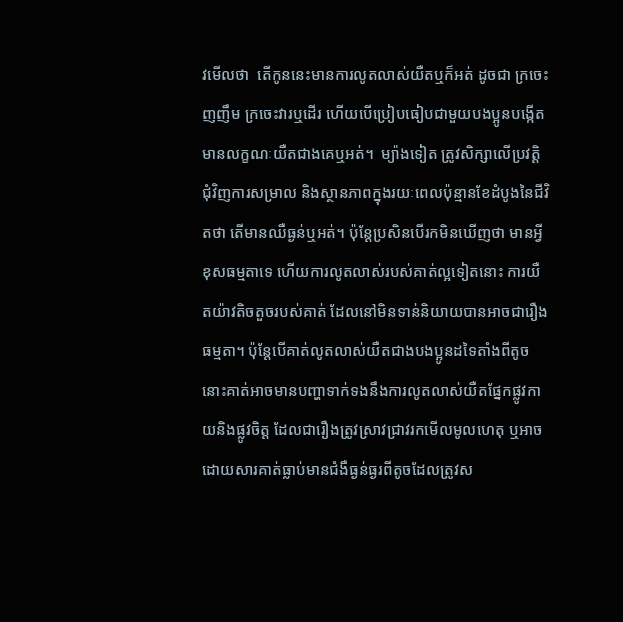វមើលថា  តើកូននេះមានការលូតលាស់យឺតឬក៏អត់ ដូចជា ក្រចេះញញឹម ក្រចេះវារឬដើរ ហើយបើប្រៀបធៀបជាមួយបងប្អូនបង្កើត មានលក្ខណៈយឺតជាងគេឬអត់។  ម្យ៉ាងទៀត ត្រូវសិក្សាលើប្រវត្តិជុំវិញការសម្រាល និងស្ថានភាពក្នុងរយៈពេលប៉ុន្មានខែដំបូងនៃជីវិតថា តើមានឈឺធ្ងន់ឬអត់។ ប៉ុន្តែប្រសិនបើរកមិនឃើញថា មានអ្វីខុសធម្មតាទេ ហើយការលូតលាស់របស់គាត់ល្អទៀតនោះ ការយឺតយ៉ាវតិចតួចរបស់គាត់ ដែលនៅមិនទាន់និយាយបានអាចជារឿងធម្មតា។ ប៉ុន្តែបើគាត់លូតលាស់យឺតជាងបងប្អូនដទៃតាំងពីតូច នោះគាត់អាចមានបញ្ហាទាក់ទងនឹងការលូតលាស់យឺតផ្នែកផ្លូវកាយនិងផ្លូវចិត្ត ដែលជារឿងត្រូវស្រាវជ្រាវរកមើលមូលហេតុ ឬអាចដោយសារគាត់ធ្លាប់មានជំងឺធ្ងន់ធ្ងរពីតូចដែលត្រូវស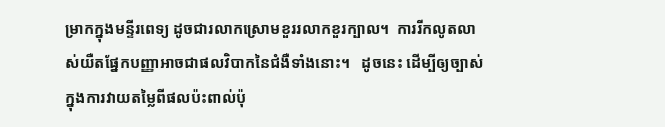ម្រាកក្នុងមន្ទីរពេទ្យ ដូចជារលាកស្រោមខួររលាកខួរក្បាល។  ការរីកលូតលាស់យឺតផ្នែកបញ្ញាអាចជាផលវិបាកនៃជំងឺទាំងនោះ។   ដូចនេះ ដើម្បីឲ្យច្បាស់ក្នុងការវាយតម្លៃពីផលប៉ះពាល់ប៉ុ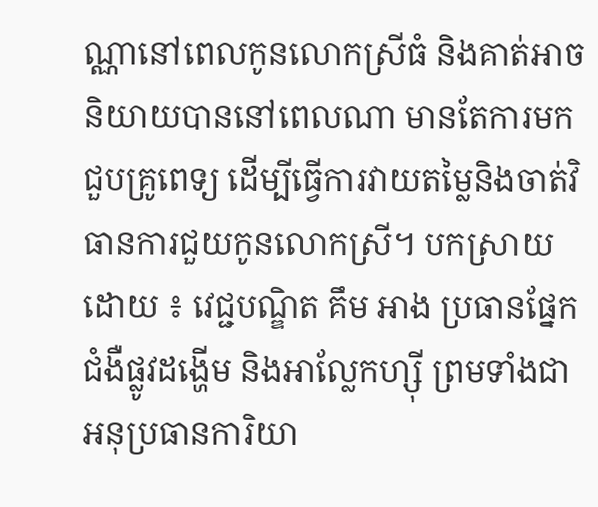ណ្ណានៅពេលកូនលោកស្រីធំ និងគាត់អាចនិយាយបាននៅពេលណា មានតែការមកជួបគ្រូពេទ្យ ដើម្បីធ្វើការវាយតម្លៃនិងចាត់វិធានការជួយកូនលោកស្រី។ បកស្រាយដោយ ៖ វេជ្ជបណ្ឌិត គឹម អាង ប្រធានផ្នែកជំងឺផ្លូវដង្ហើម និងអាល្លែកហ្ស៊ី ព្រមទាំងជាអនុប្រធានការិយា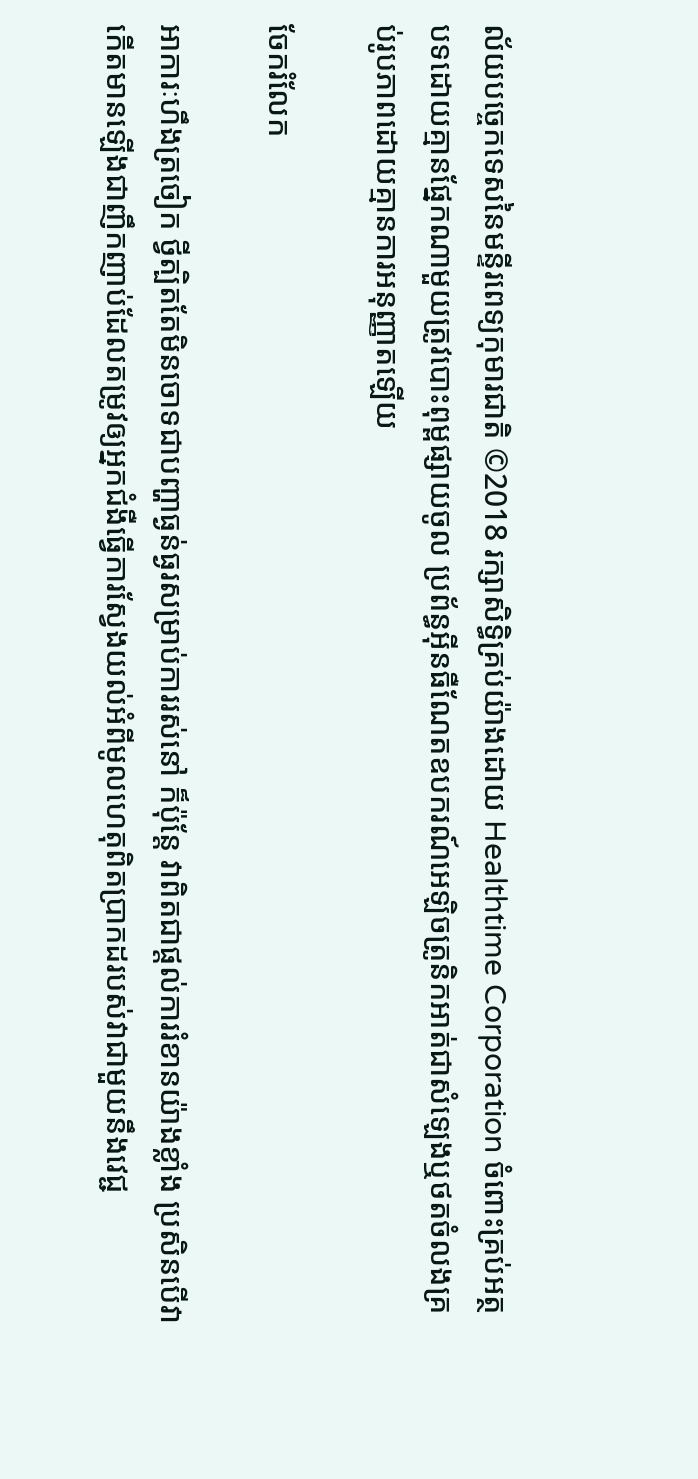ល័យបច្ចេកទេសនៃមន្ទីរពេទ្យកុមារជាតិ ©2018 រក្សាសិទ្ធិគ្រប់យ៉ាងដោយ Healthtime Corporation ចំពោះគ្រប់អត្ថបទដោយគ្មានផ្នែកណាមួយត្រូវបោះពុម្ពផ្សាយចូល ប្រព័ន្ធអ៊ីនធឺណែតឧបករណ៍អេឡិចត្រូនិកអាត់ជាសំឡេងឬថតចំលងគ្រប់រូបភាពដោយគ្មានការអនុញ្ញាតឡើយ

ចែករំលែក

អាការៈហឹងត្រចៀក ថ្វីត្បិតតែមិនចោទជាបញ្ហាធ្ងន់ធ្ងរសម្រាប់ការរស់នៅ ក៏ប៉ុន្តែ វាពិតជាផ្តល់ការរំខានយ៉ាងខ្លាំង ប្រសិនបើវាកើតមានឡើងជាញឹកញាប់ដែលតម្រូវឲ្យអ្នកជំងឺធ្វើការស្វែងយល់អំពីមូលហេតុពិតប្រាកដរបស់វាជាមួយនឹងវេជ្ជ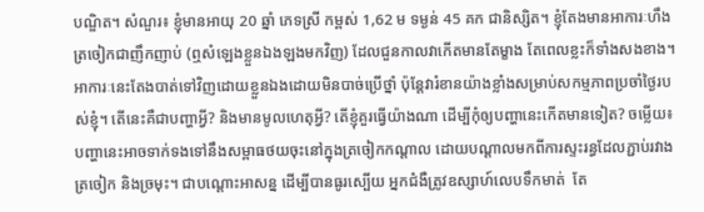បណ្ឌិត។ សំណួរ៖ ខ្ញុំមានអាយុ 20 ឆ្នាំ ភេទស្រី កម្ពស់ 1,62 ម ទម្ងន់ 45 គក ជានិស្សិត។ ខ្ញុំតែងមានអាការៈហឹងត្រចៀកជាញឹកញាប់ (ឮសំឡេងខ្លួនឯងឡងមកវិញ) ដែលជួនកាលវាកើតមានតែម្ខាង តែពេលខ្លះក៏ទាំងសងខាង។ អាការៈនេះតែងបាត់ទៅវិញដោយខ្លួនឯងដោយមិនបាច់ប្រើថ្នាំ ប៉ុន្តែវារំខានយ៉ាងខ្លាំងសម្រាប់សកម្មភាពប្រចាំថ្ងៃរបស់ខ្ញុំ។ តើនេះគឺជាបញ្ហាអ្វី? និងមានមូលហេតុអ្វី? តើខ្ញុំគួរធ្វើយ៉ាងណា ដើម្បីកុំឲ្យបញ្ហានេះកើតមានទៀត? ចម្លើយ៖ បញ្ហានេះអាចទាក់ទងទៅនឹងសម្ពាធថយចុះនៅក្នុងត្រចៀកកណ្តាល ដោយបណ្តាលមកពីការស្ទះរន្ធដែលភ្ជាប់រវាង ត្រចៀក និងច្រមុះ។ ជាបណ្តោះអាសន្ន ដើម្បីបានធូរស្បើយ អ្នកជំងឺត្រូវឧស្សាហ៍លេបទឹកមាត់  តែ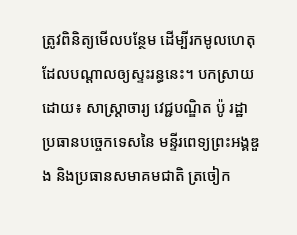ត្រូវពិនិត្យមើលបន្ថែម ដើម្បីរកមូលហេតុដែលបណ្តាលឲ្យស្ទះរន្ធនេះ។ បកស្រាយដោយ៖ សាស្ត្រាចារ្យ វេជ្ជបណ្ឌិត ប៉ូ រដ្ឋា ប្រធានបច្ចេកទេសនៃ មន្ទីរពេទ្យព្រះអង្គឌួង និងប្រធានសមាគមជាតិ ត្រចៀក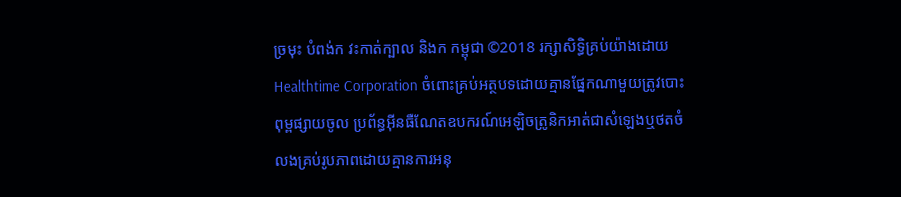ច្រមុះ បំពង់ក វះកាត់ក្បាល និងក កម្ពុជា ©2018 រក្សាសិទ្ធិគ្រប់យ៉ាងដោយ Healthtime Corporation ចំពោះគ្រប់អត្ថបទដោយគ្មានផ្នែកណាមួយត្រូវបោះពុម្ពផ្សាយចូល ប្រព័ន្ធអ៊ីនធឺណែតឧបករណ៍អេឡិចត្រូនិកអាត់ជាសំឡេងឬថតចំលងគ្រប់រូបភាពដោយគ្មានការអនុ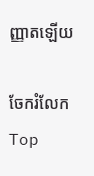ញ្ញាតឡើយ

ចែករំលែក
Top